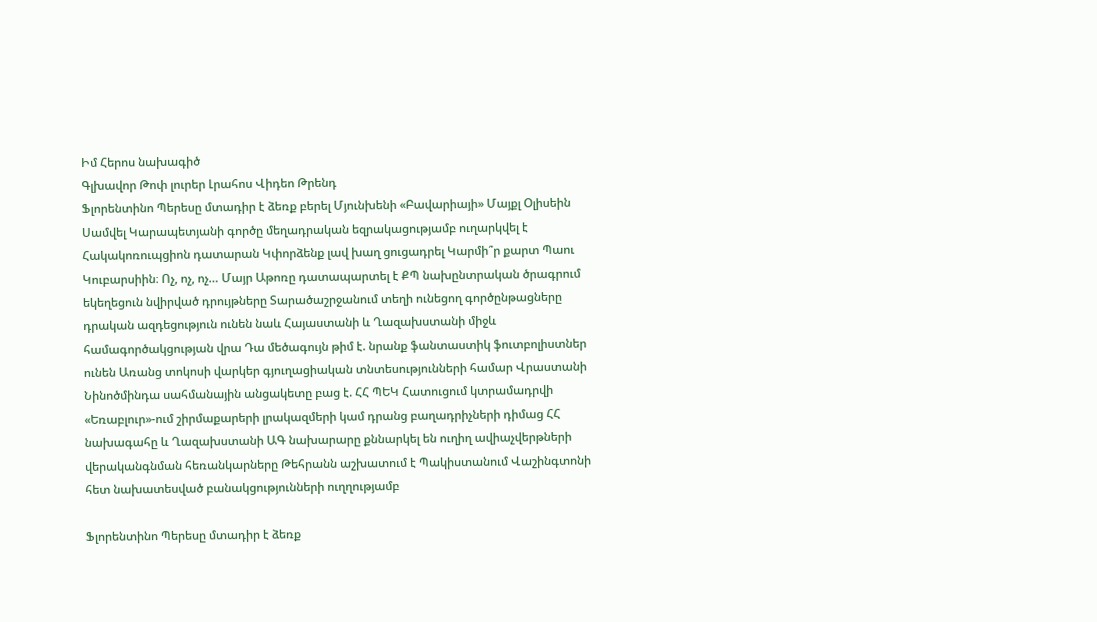Իմ Հերոս նախագիծ
Գլխավոր Թոփ լուրեր Լրահոս Վիդեո Թրենդ
Ֆլորենտինո Պերեսը մտադիր է ձեռք բերել Մյունխենի «Բավարիայի» Մայքլ Օլիսեին Սամվել Կարապետյանի գործը մեղադրական եզրակացությամբ ուղարկվել է Հակակոռուպցիոն դատարան Կփորձենք լավ խաղ ցուցադրել Կարմի՞ր քարտ Պաու Կուբարսիին։ Ոչ, ոչ, ոչ… Մայր Աթոռը դատապարտել է ՔՊ նախընտրական ծրագրում եկեղեցուն նվիրված դրույթները Տարածաշրջանում տեղի ունեցող գործընթացները դրական ազդեցություն ունեն նաև Հայաստանի և Ղազախստանի միջև համագործակցության վրա Դա մեծագույն թիմ է. նրանք ֆանտաստիկ ֆուտբոլիստներ ունեն Առանց տոկոսի վարկեր գյուղացիական տնտեսությունների համար Վրաստանի Նինոծմինդա սահմանային անցակետը բաց է. ՀՀ ՊԵԿ Հատուցում կտրամադրվի «Եռաբլուր»-ում շիրմաքարերի լրակազմերի կամ դրանց բաղադրիչների դիմաց ՀՀ նախագահը և Ղազախստանի ԱԳ նախարարը քննարկել են ուղիղ ավիաչվերթների վերականգնման հեռանկարները Թեհրանն աշխատում է Պակիստանում Վաշինգտոնի հետ նախատեսված բանակցությունների ուղղությամբ

Ֆլորենտինո Պերեսը մտադիր է ձեռք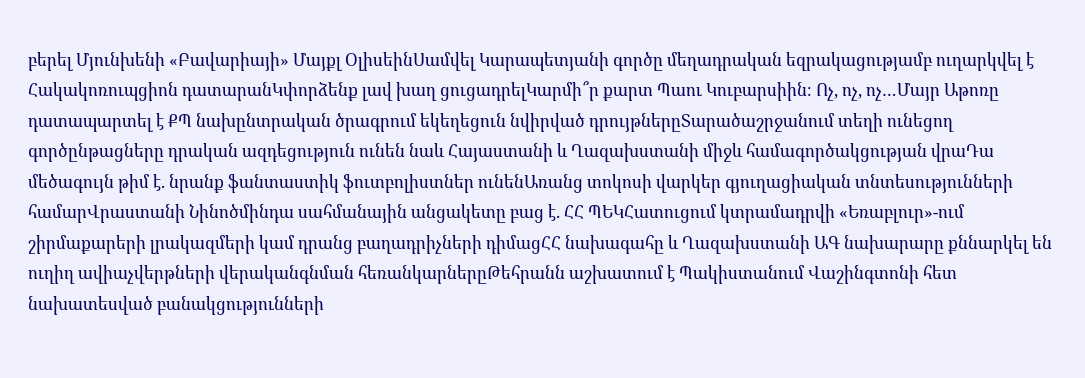բերել Մյունխենի «Բավարիայի» Մայքլ ՕլիսեինՍամվել Կարապետյանի գործը մեղադրական եզրակացությամբ ուղարկվել է Հակակոռուպցիոն դատարանԿփորձենք լավ խաղ ցուցադրելԿարմի՞ր քարտ Պաու Կուբարսիին։ Ոչ, ոչ, ոչ…Մայր Աթոռը դատապարտել է ՔՊ նախընտրական ծրագրում եկեղեցուն նվիրված դրույթներըՏարածաշրջանում տեղի ունեցող գործընթացները դրական ազդեցություն ունեն նաև Հայաստանի և Ղազախստանի միջև համագործակցության վրաԴա մեծագույն թիմ է. նրանք ֆանտաստիկ ֆուտբոլիստներ ունենԱռանց տոկոսի վարկեր գյուղացիական տնտեսությունների համարՎրաստանի Նինոծմինդա սահմանային անցակետը բաց է. ՀՀ ՊԵԿՀատուցում կտրամադրվի «Եռաբլուր»-ում շիրմաքարերի լրակազմերի կամ դրանց բաղադրիչների դիմացՀՀ նախագահը և Ղազախստանի ԱԳ նախարարը քննարկել են ուղիղ ավիաչվերթների վերականգնման հեռանկարներըԹեհրանն աշխատում է Պակիստանում Վաշինգտոնի հետ նախատեսված բանակցությունների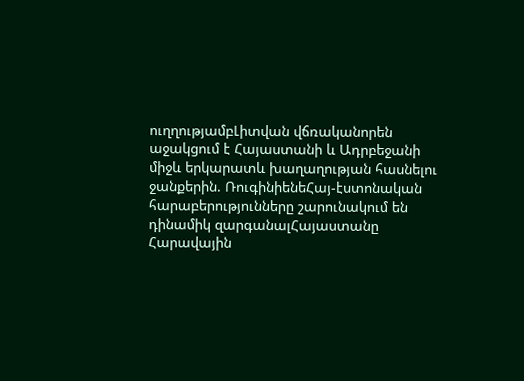ուղղությամբԼիտվան վճռականորեն աջակցում է Հայաստանի և Ադրբեջանի միջև երկարատև խաղաղության հասնելու ջանքերին. ՌուգինիենեՀայ-էստոնական հարաբերությունները շարունակում են դինամիկ զարգանալՀայաստանը Հարավային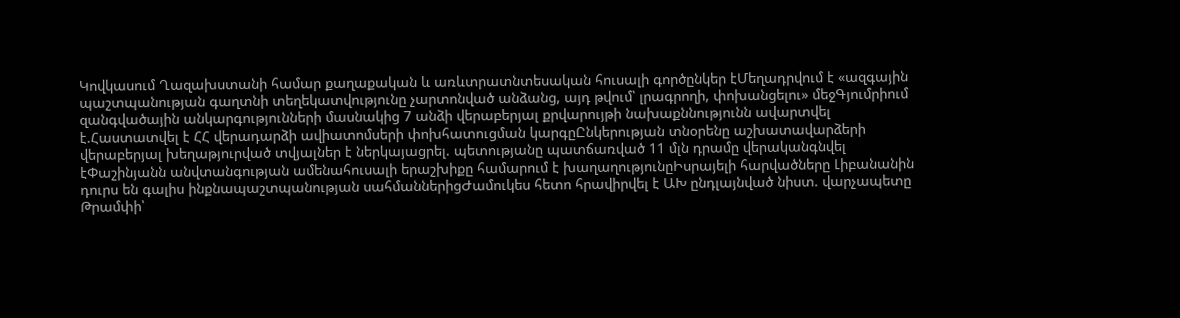Կովկասում Ղազախստանի համար քաղաքական և առևտրատնտեսական հուսալի գործընկեր էՄեղադրվում է «ազգային պաշտպանության գաղտնի տեղեկատվությունը չարտոնված անձանց, այդ թվում՝ լրագրողի, փոխանցելու» մեջԳյումրիում զանգվածային անկարգությունների մասնակից 7 անձի վերաբերյալ քրվարույթի նախաքննությունն ավարտվել է.Հաստատվել է ՀՀ վերադարձի ավիատոմսերի փոխհատուցման կարգըԸնկերության տնօրենը աշխատավարձերի վերաբերյալ խեղաթյուրված տվյալներ է ներկայացրել. պետությանը պատճառված 11 մլն դրամը վերականգնվել էՓաշինյանն անվտանգության ամենահուսալի երաշխիքը համարում է խաղաղությունըԻսրայելի հարվածները Լիբանանին դուրս են գալիս ինքնապաշտպանության սահմաններիցԺամուկես հետո հրավիրվել է ԱԽ ընդլայնված նիստ. վարչապետը Թրամփի՝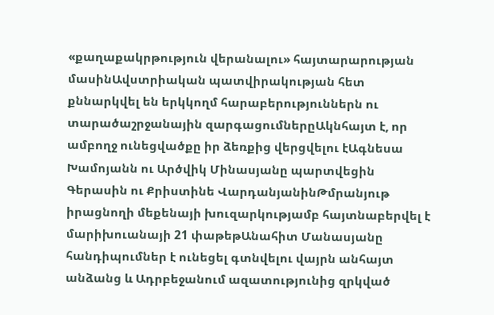«քաղաքակրթություն վերանալու» հայտարարության մասինԱվստրիական պատվիրակության հետ քննարկվել են երկկողմ հարաբերություններն ու տարածաշրջանային զարգացումներըԱկնհայտ է, որ ամբողջ ունեցվածքը իր ձեռքից վերցվելու էԱգնեսա Խամոյանն ու Արծվիկ Մինասյանը պարտվեցին Գերասին ու Քրիստինե ՎարդանյանինԹմրանյութ իրացնողի մեքենայի խուզարկությամբ հայտնաբերվել է մարիխուանայի 21 փաթեթԱնահիտ Մանասյանը հանդիպումներ է ունեցել գտնվելու վայրն անհայտ անձանց և Ադրբեջանում ազատությունից զրկված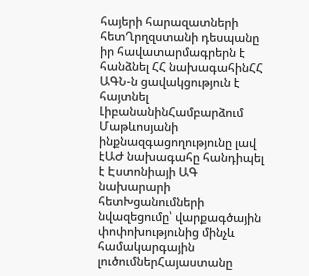հայերի հարազատների հետՂրղզստանի դեսպանը իր հավատարմագրերն է հանձնել ՀՀ նախագահինՀՀ ԱԳՆ-ն ցավակցություն է հայտնել ԼիբանանինՀամբարձում Մաթևոսյանի ինքնազգացողությունը լավ էԱԺ նախագահը հանդիպել է Էստոնիայի ԱԳ նախարարի հետԽցանումների նվազեցումը՝ վարքագծային փոփոխությունից մինչև համակարգային լուծումներՀայաստանը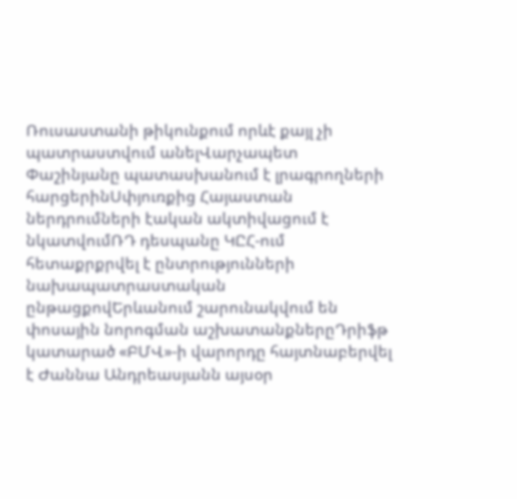Ռուսաստանի թիկունքում որևէ քայլ չի պատրաստվում անելՎարչապետ Փաշինյանը պատասխանում է լրագրողների հարցերինՍփյուռքից Հայաստան ներդրումների էական ակտիվացում է նկատվումՌԴ դեսպանը ԿԸՀ-ում հետաքրքրվել է ընտրությունների նախապատրաստական ընթացքովԵրևանում շարունակվում են փոսային նորոգման աշխատանքներըԴրիֆթ կատարած «ԲՄՎ»-ի վարորդը հայտնաբերվել է Ժաննա Անդրեասյանն այսօր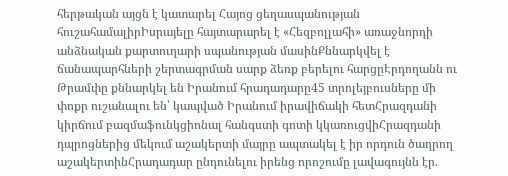հերթական այցն է կատարել Հայոց ցեղասպանության հուշահամալիրԻսրայելը հայտարարել է «Հեզբոլլահի» առաջնորդի անձնական քարտուղարի սպանության մասինՔննարկվել է ճանապարհների շերտագրման սարք ձեռք բերելու հարցըԷրդողանն ու Թրամփը քննարկել են Իրանում հրադադարը45 տրոլեյբուսները մի փոքր ուշանալու են՝ կապված Իրանում իրավիճակի հետՀրազդանի կիրճում բազմաֆունկցիոնալ հանգստի գոտի կկառուցվիՀրազդանի դպրոցներից մեկում աշակերտի մայրը ապտակել է իր որդուն ծաղրող աշակերտինՀրադադար ընդունելու իրենց որոշումը լավագույնն էր.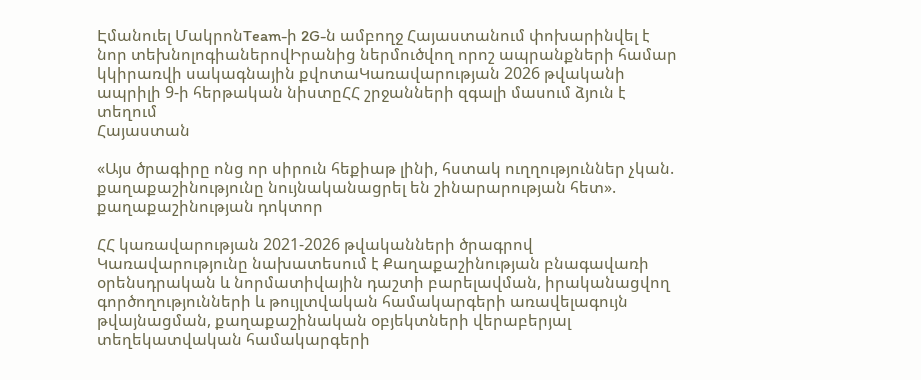Էմանուել ՄակրոնTeam-ի 2G-ն ամբողջ Հայաստանում փոխարինվել է նոր տեխնոլոգիաներովԻրանից ներմուծվող որոշ ապրանքների համար կկիրառվի սակագնային քվոտաԿառավարության 2026 թվականի ապրիլի 9-ի հերթական նիստըՀՀ շրջանների զգալի մասում ձյուն է տեղում
Հայաստան

«Այս ծրագիրը ոնց որ սիրուն հեքիաթ լինի, հստակ ուղղություններ չկան. քաղաքաշինությունը նույնականացրել են շինարարության հետ». քաղաքաշինության դոկտոր

ՀՀ կառավարության 2021-2026 թվականների ծրագրով Կառավարությունը նախատեսում է Քաղաքաշինության բնագավառի օրենսդրական և նորմատիվային դաշտի բարելավման, իրականացվող գործողությունների և թույլտվական համակարգերի առավելագույն թվայնացման, քաղաքաշինական օբյեկտների վերաբերյալ տեղեկատվական համակարգերի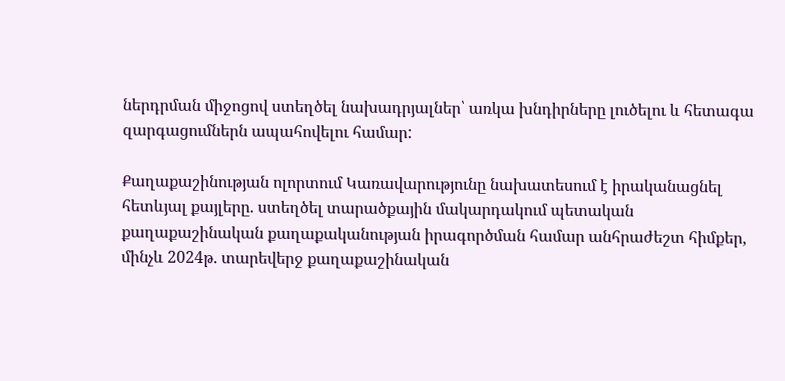ներդրման միջոցով ստեղծել նախադրյալներ՝ առկա խնդիրները լուծելու և հետագա զարգացումներն ապահովելու համար:

Քաղաքաշինության ոլորտում Կառավարությունը նախատեսում է իրականացնել հետևյալ քայլերը. ստեղծել տարածքային մակարդակում պետական քաղաքաշինական քաղաքականության իրագործման համար անհրաժեշտ հիմքեր, մինչև 2024թ. տարեվերջ քաղաքաշինական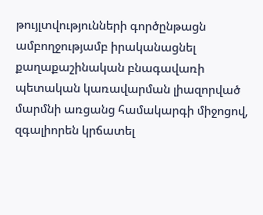թույլտվությունների գործընթացն ամբողջությամբ իրականացնել քաղաքաշինական բնագավառի պետական կառավարման լիազորված մարմնի առցանց համակարգի միջոցով, զգալիորեն կրճատել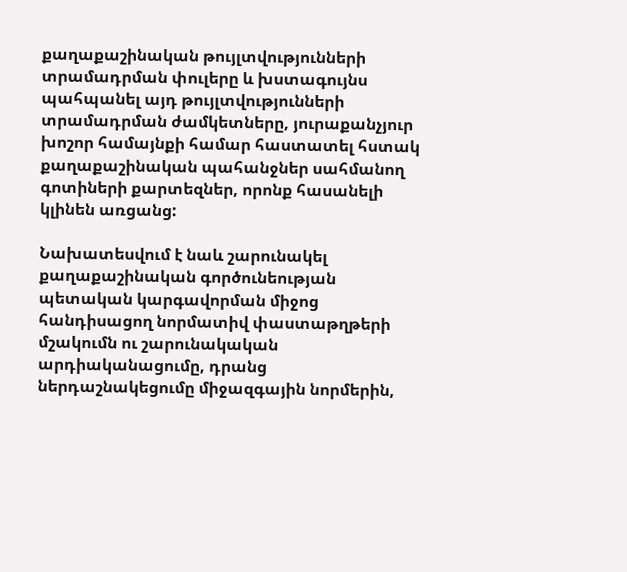քաղաքաշինական թույլտվությունների տրամադրման փուլերը և խստագույնս պահպանել այդ թույլտվությունների տրամադրման ժամկետները, յուրաքանչյուր խոշոր համայնքի համար հաստատել հստակ քաղաքաշինական պահանջներ սահմանող գոտիների քարտեզներ, որոնք հասանելի կլինեն առցանց:

Նախատեսվում է նաև շարունակել քաղաքաշինական գործունեության պետական կարգավորման միջոց հանդիսացող նորմատիվ փաստաթղթերի մշակումն ու շարունակական արդիականացումը, դրանց ներդաշնակեցումը միջազգային նորմերին,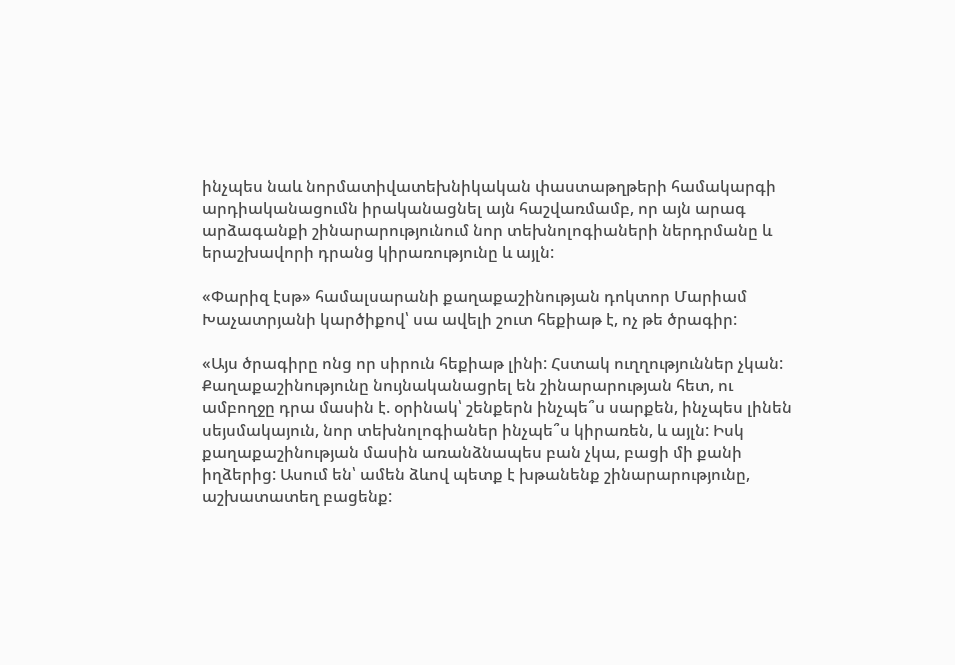ինչպես նաև նորմատիվատեխնիկական փաստաթղթերի համակարգի արդիականացումն իրականացնել այն հաշվառմամբ, որ այն արագ արձագանքի շինարարությունում նոր տեխնոլոգիաների ներդրմանը և երաշխավորի դրանց կիրառությունը և այլն:

«Փարիզ էսթ» համալսարանի քաղաքաշինության դոկտոր Մարիամ Խաչատրյանի կարծիքով՝ սա ավելի շուտ հեքիաթ է, ոչ թե ծրագիր:

«Այս ծրագիրը ոնց որ սիրուն հեքիաթ լինի: Հստակ ուղղություններ չկան: Քաղաքաշինությունը նույնականացրել են շինարարության հետ, ու ամբողջը դրա մասին է. օրինակ՝ շենքերն ինչպե՞ս սարքեն, ինչպես լինեն սեյսմակայուն, նոր տեխնոլոգիաներ ինչպե՞ս կիրառեն, և այլն: Իսկ քաղաքաշինության մասին առանձնապես բան չկա, բացի մի քանի իղձերից: Ասում են՝ ամեն ձևով պետք է խթանենք շինարարությունը, աշխատատեղ բացենք: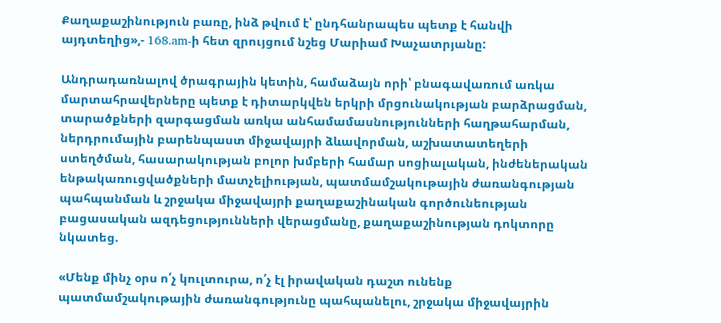Քաղաքաշինություն բառը, ինձ թվում է՝ ընդհանրապես պետք է հանվի այդտեղից»,- 168.am-ի հետ զրույցում նշեց Մարիամ Խաչատրյանը:

Անդրադառնալով ծրագրային կետին, համաձայն որի՝ բնագավառում առկա մարտահրավերները պետք է դիտարկվեն երկրի մրցունակության բարձրացման, տարածքների զարգացման առկա անհամամասնությունների հաղթահարման, ներդրումային բարենպաստ միջավայրի ձևավորման, աշխատատեղերի ստեղծման, հասարակության բոլոր խմբերի համար սոցիալական, ինժեներական ենթակառուցվածքների մատչելիության, պատմամշակութային ժառանգության պահպանման և շրջակա միջավայրի քաղաքաշինական գործունեության բացասական ազդեցությունների վերացմանը, քաղաքաշինության դոկտորը նկատեց.

«Մենք մինչ օրս ո՛չ կուլտուրա, ո՛չ էլ իրավական դաշտ ունենք պատմամշակութային ժառանգությունը պահպանելու, շրջակա միջավայրին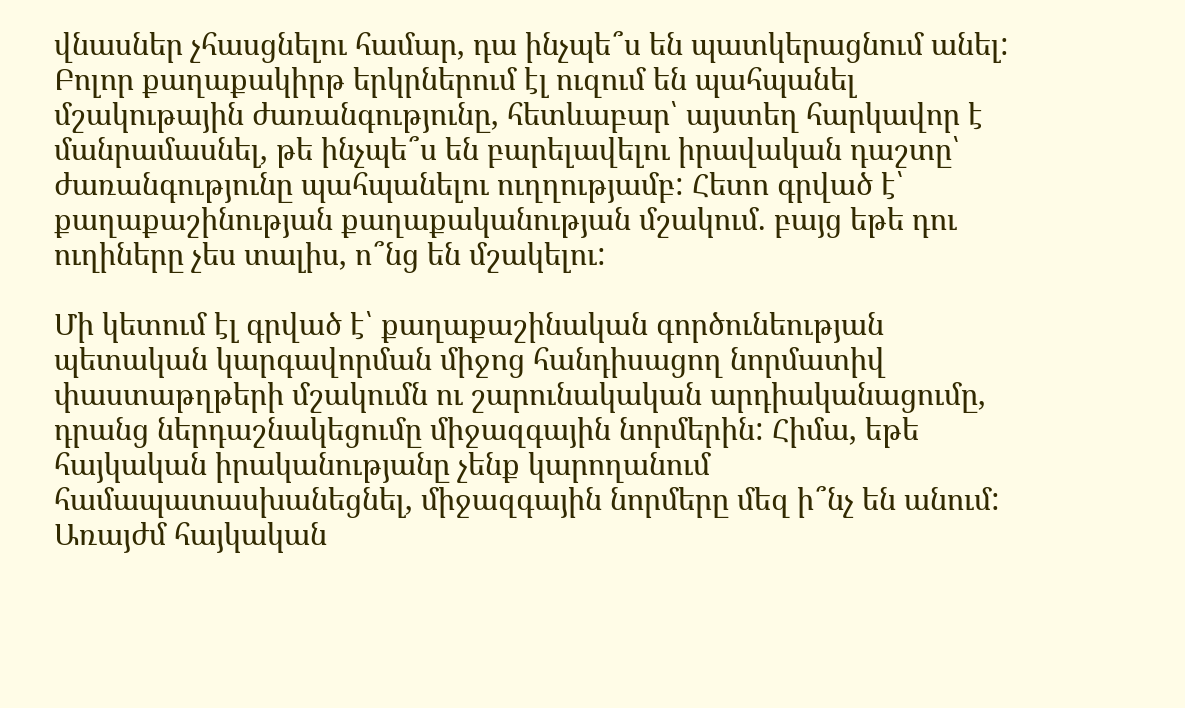վնասներ չհասցնելու համար, դա ինչպե՞ս են պատկերացնում անել: Բոլոր քաղաքակիրթ երկրներում էլ ուզում են պահպանել մշակութային ժառանգությունը, հետևաբար՝ այստեղ հարկավոր է մանրամասնել, թե ինչպե՞ս են բարելավելու իրավական դաշտը՝ ժառանգությունը պահպանելու ուղղությամբ: Հետո գրված է՝ քաղաքաշինության քաղաքականության մշակում. բայց եթե դու ուղիները չես տալիս, ո՞նց են մշակելու:

Մի կետում էլ գրված է՝ քաղաքաշինական գործունեության պետական կարգավորման միջոց հանդիսացող նորմատիվ փաստաթղթերի մշակումն ու շարունակական արդիականացումը, դրանց ներդաշնակեցումը միջազգային նորմերին: Հիմա, եթե հայկական իրականությանը չենք կարողանում համապատասխանեցնել, միջազգային նորմերը մեզ ի՞նչ են անում: Առայժմ հայկական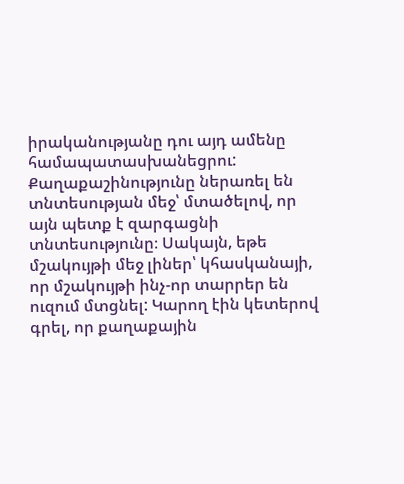իրականությանը դու այդ ամենը համապատասխանեցրու: Քաղաքաշինությունը ներառել են տնտեսության մեջ՝ մտածելով, որ այն պետք է զարգացնի տնտեսությունը։ Սակայն, եթե մշակույթի մեջ լիներ՝ կհասկանայի, որ մշակույթի ինչ-որ տարրեր են ուզում մտցնել: Կարող էին կետերով գրել, որ քաղաքային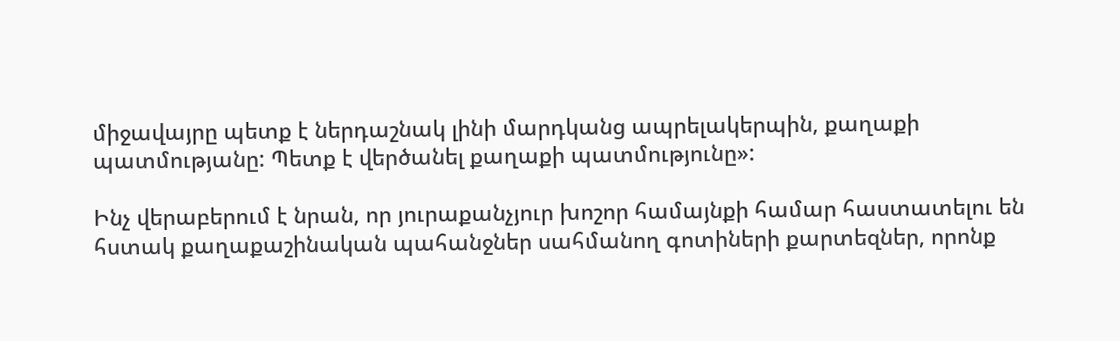միջավայրը պետք է ներդաշնակ լինի մարդկանց ապրելակերպին, քաղաքի պատմությանը: Պետք է վերծանել քաղաքի պատմությունը»:

Ինչ վերաբերում է նրան, որ յուրաքանչյուր խոշոր համայնքի համար հաստատելու են հստակ քաղաքաշինական պահանջներ սահմանող գոտիների քարտեզներ, որոնք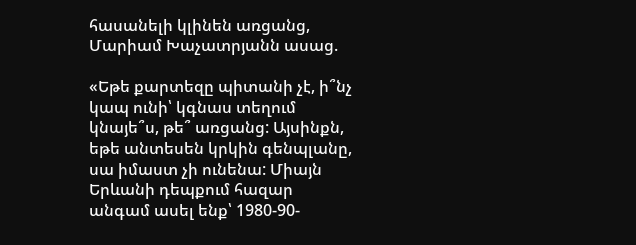հասանելի կլինեն առցանց, Մարիամ Խաչատրյանն ասաց.

«Եթե քարտեզը պիտանի չէ, ի՞նչ կապ ունի՝ կգնաս տեղում կնայե՞ս, թե՞ առցանց: Այսինքն, եթե անտեսեն կրկին գենպլանը, սա իմաստ չի ունենա: Միայն Երևանի դեպքում հազար անգամ ասել ենք՝ 1980-90-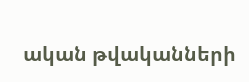ական թվականների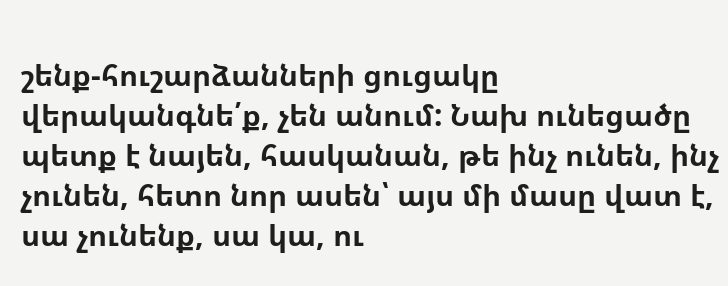շենք-հուշարձանների ցուցակը վերականգնե՛ք, չեն անում: Նախ ունեցածը պետք է նայեն, հասկանան, թե ինչ ունեն, ինչ չունեն, հետո նոր ասեն՝ այս մի մասը վատ է, սա չունենք, սա կա, ու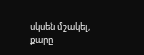սկսեն մշակել, քարը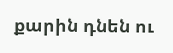քարին դնեն ու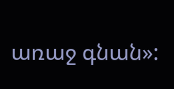առաջ գնան»: